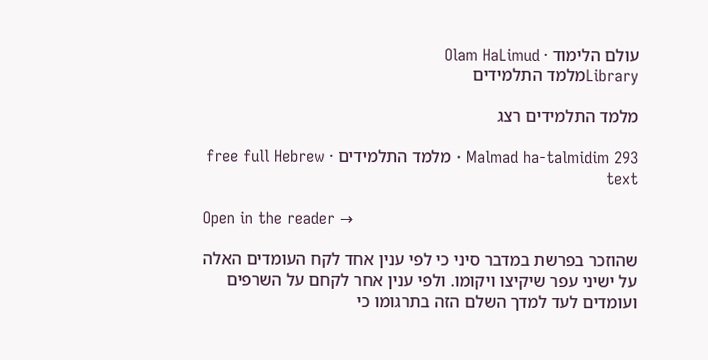עולם הלימוד · Olam HaLimud
Libraryמלמד התלמידים

מלמד התלמידים רצג

Malmad ha-talmidim 293 · מלמד התלמידים · free full Hebrew text

Open in the reader →

שהוזכר בפרשת במדבר סיני כי לפי ענין אחד לקח העומדים האלה על ישיני עפר שיקיצו ויקומו. ולפי ענין אחר לקחם על השרפים ועומדים לעד למדך השלם הזה בתרגומו כי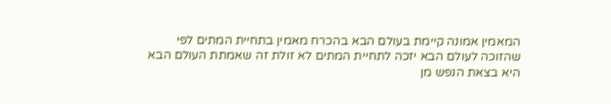המאמין אמונה קיימת בעולם הבא בהכרח מאמין בתחיית המתים לפי שהזוכה לעולם הבא יזכה לתחיית המתים לא זולת זה שאמתת העולם הבא היא בצאת הנפש מן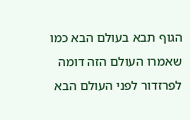הגוף תבא בעולם הבא כמו שאמרו העולם הזה דומה לפרזדור לפני העולם הבא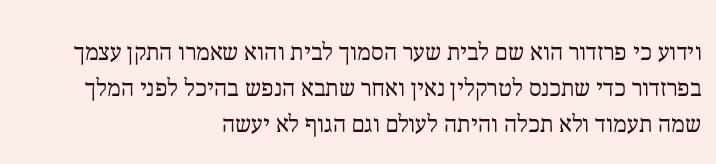וידוע כי פרזדור הוא שם לבית שער הסמוך לבית והוא שאמרו התקן עצמך בפרזדור כדי שתכנס לטרקלין נאין ואחר שתבא הנפש בהיכל לפני המלך שמה תעמוד ולא תכלה והיתה לעולם וגם הגוף לא יעשה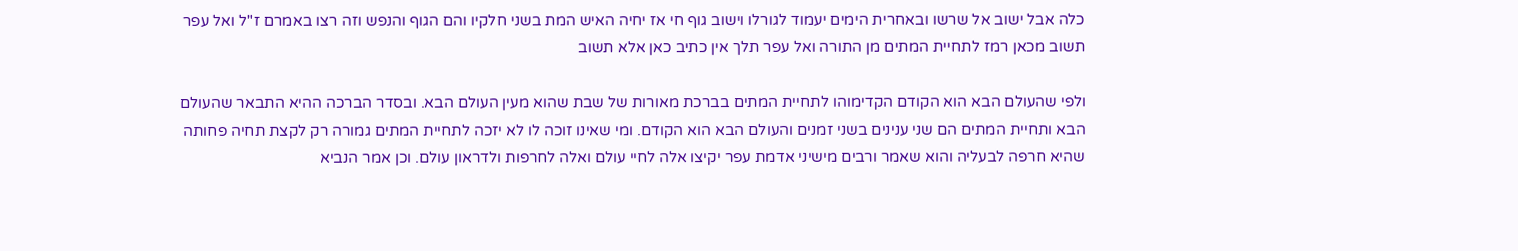כלה אבל ישוב אל שרשו ובאחרית הימים יעמוד לגורלו וישוב גוף חי אז יחיה האיש המת בשני חלקיו והם הגוף והנפש וזה רצו באמרם ז"ל ואל עפר תשוב מכאן רמז לתחיית המתים מן התורה ואל עפר תלך אין כתיב כאן אלא תשוב

ולפי שהעולם הבא הוא הקודם הקדימוהו לתחיית המתים בברכת מאורות של שבת שהוא מעין העולם הבא. ובסדר הברכה ההיא התבאר שהעולם הבא ותחיית המתים הם שני ענינים בשני זמנים והעולם הבא הוא הקודם. ומי שאינו זוכה לו לא יזכה לתחיית המתים גמורה רק לקצת תחיה פחותה שהיא חרפה לבעליה והוא שאמר ורבים מישיני אדמת עפר יקיצו אלה לחיי עולם ואלה לחרפות ולדראון עולם. וכן אמר הנביא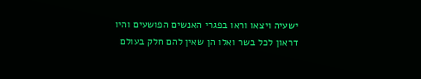ישעיה ויצאו וראו בפגרי האנשים הפושעים והיו דראון לכל בשר ואלו הן שאין להם חלק בעולם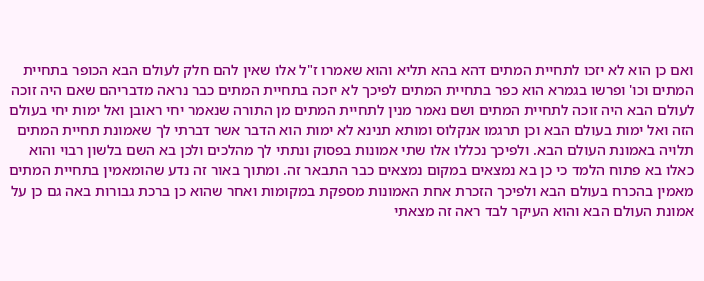ואם כן הוא לא יזכו לתחיית המתים דהא בהא תליא והוא שאמרו ז"ל אלו שאין להם חלק לעולם הבא הכופר בתחיית המתים וכו' ופרשו בגמרא הוא כפר בתחיית המתים לפיכך לא יזכה בתחיית המתים כבר נראה מדבריהם שאם היה זוכה לעולם הבא היה זוכה לתחיית המתים ושם נאמר מנין לתחיית המתים מן התורה שנאמר יחי ראובן ואל ימות יחי בעולם הזה ואל ימות בעולם הבא וכן תרגמו אנקלוס ומותא תנינא לא ימות הוא הדבר אשר דברתי לך שאמונת תחיית המתים תלויה באמונת העולם הבא. ולפיכך נכללו אלו שתי אמונות בפסוק ונתתי לך מהלכים ולכן בא השם בלשון רבוי והוא כאלו בא פתוח הלמד כי כן בא נמצאים במקום נמצאים כבר התבאר זה. ומתוך באור זה נדע שהומאמין בתחיית המתים מאמין בהכרח בעולם הבא ולפיכך הזכרת אחת האמונות מספקת במקומות ואחר שהוא כן ברכת גבורות באה גם כן על אמונת העולם הבא והוא העיקר לבד ראה זה מצאתי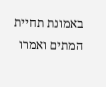באמונת תחיית המתים ואמרו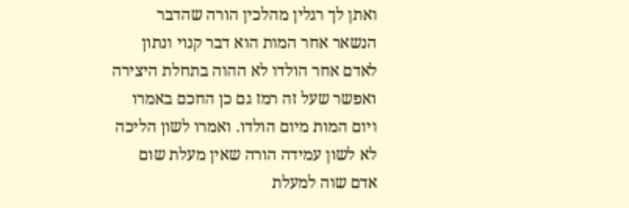ואתן לך רגלין מהלכין הורה שהדבר הנשאר אחר המות הוא דבר קנוי ונתון לאדם אחר הולדו לא ההוה בתחלת היצירה ואפשר שעל זה רמז גם כן החכם באמרו ויום המות מיום הולדו. ואמרו לשון הליכה לא לשון עמידה הורה שאין מעלת שום אדם שוה למעלת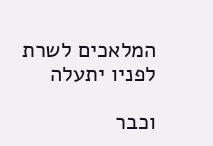המלאכים לשרת לפניו יתעלה

וכבר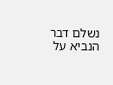נשלם דבר הנביא על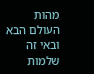מהות העולם הבא ובאי זה שלמות